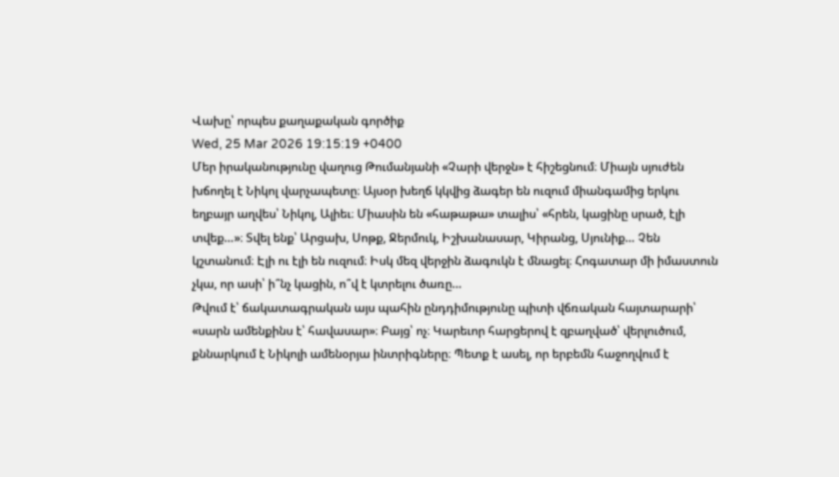Վախը՝ որպես քաղաքական գործիք
Wed, 25 Mar 2026 19:15:19 +0400
Մեր իրականությունը վաղուց Թումանյանի «Չարի վերջն» է հիշեցնում։ Միայն սյուժեն խճողել է Նիկոլ վարչապետը։ Այսօր խեղճ կկվից ձագեր են ուզում միանգամից երկու եղբայր աղվես՝ Նիկոլ, Ալիեւ։ Միասին են «հաթաթա» տալիս՝ «հրեն, կացինը սրած, էլի տվեք…»։ Տվել ենք՝ Արցախ, Սոթք, Ջերմուկ, Իշխանասար, Կիրանց, Սյունիք… Չեն կշտանում։ Էլի ու էլի են ուզում։ Իսկ մեզ վերջին ձագուկն է մնացել։ Հոգատար մի իմաստուն չկա, որ ասի՝ ի՞նչ կացին, ո՞վ է կտրելու ծառը…
Թվում է՝ ճակատագրական այս պահին ընդդիմությունը պիտի վճռական հայտարարի՝ «սարն ամենքինս է՝ հավասար»։ Բայց՝ ոչ։ Կարեւոր հարցերով է զբաղված՝ վերլուծում, քննարկում է Նիկոլի ամենօրյա ինտրիգները։ Պետք է ասել, որ երբեմն հաջողվում է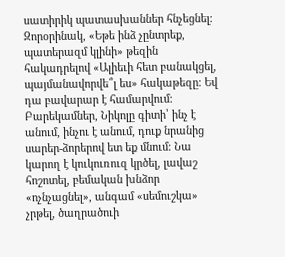սատիրիկ պատասխաններ հնչեցնել։ Զորօրինակ, «Եթե ինձ չընտրեք, պատերազմ կլինի» թեզին հակադրելով «Ալիեւի հետ բանակցել, պայմանավորվե՞լ ես» հակաթեզը։ Եվ դա բավարար է համարվում։ Բարեկամներ, Նիկոլը գիտի՝ ինչ է անում, ինչու է անում, դուք նրանից սարեր-ձորերով ետ եք մնում։ Նա կարող է կուկուռուզ կրծել, լավաշ հոշոտել, բեմական խնձոր «ոչնչացնել», անգամ «սեմուշկա» չրթել, ծաղրածուի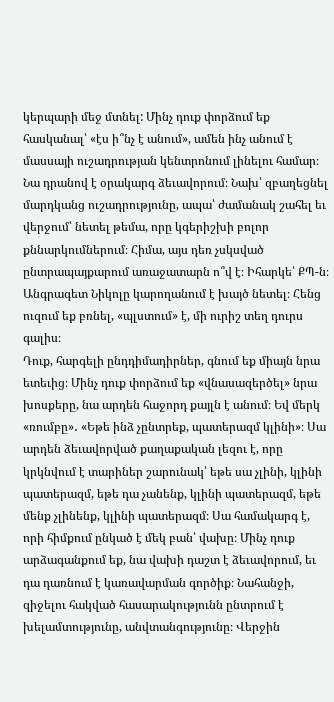կերպարի մեջ մտնել: Մինչ դուք փորձում եք հասկանալ՝ «էս ի՞նչ է անում», ամեն ինչ անում է մասսայի ուշադրության կենտրոնում լինելու համար։ Նա դրանով է օրակարգ ձեւավորում։ Նախ՝ զբաղեցնել մարդկանց ուշադրությունը, ապա՝ ժամանակ շահել եւ վերջում՝ նետել թեմա, որը կգերիշխի բոլոր քննարկումներում։ Հիմա, այս դեռ չսկսված ընտրապայքարում առաջատարն ո՞վ է։ Իհարկե՝ ՔՊ-ն։ Անգրագետ Նիկոլը կարողանում է խայծ նետել։ Հենց ուզում եք բռնել, «պլստում» է, մի ուրիշ տեղ դուրս գալիս։
Դուք, հարգելի ընդդիմադիրներ, գնում եք միայն նրա ետեւից։ Մինչ դուք փորձում եք «վնասազերծել» նրա խոսքերը, նա արդեն հաջորդ քայլն է անում։ Եվ մերկ «ռումբը»․ «Եթե ինձ չընտրեք, պատերազմ կլինի»։ Սա արդեն ձեւավորված քաղաքական լեզու է, որը կրկնվում է տարիներ շարունակ՝ եթե սա չլինի, կլինի պատերազմ, եթե դա չանենք, կլինի պատերազմ, եթե մենք չլինենք, կլինի պատերազմ։ Սա համակարգ է, որի հիմքում ընկած է մեկ բան՝ վախը։ Մինչ դուք արձագանքում եք, նա վախի դաշտ է ձեւավորում, եւ դա դառնում է կառավարման գործիք։ Նահանջի, զիջելու հակված հասարակությունն ընտրում է խելամտությունը, անվտանգությունը։ Վերջին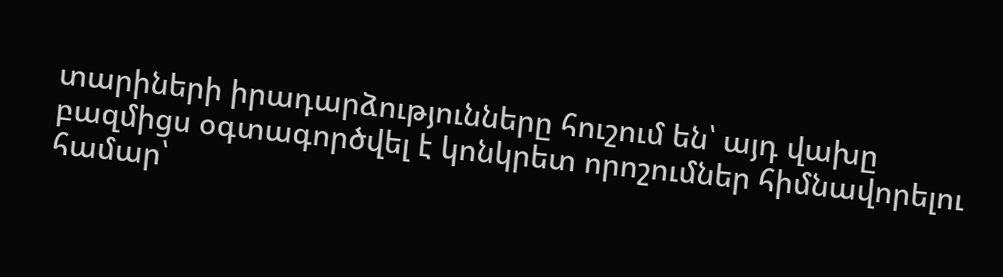տարիների իրադարձությունները հուշում են՝ այդ վախը բազմիցս օգտագործվել է կոնկրետ որոշումներ հիմնավորելու համար՝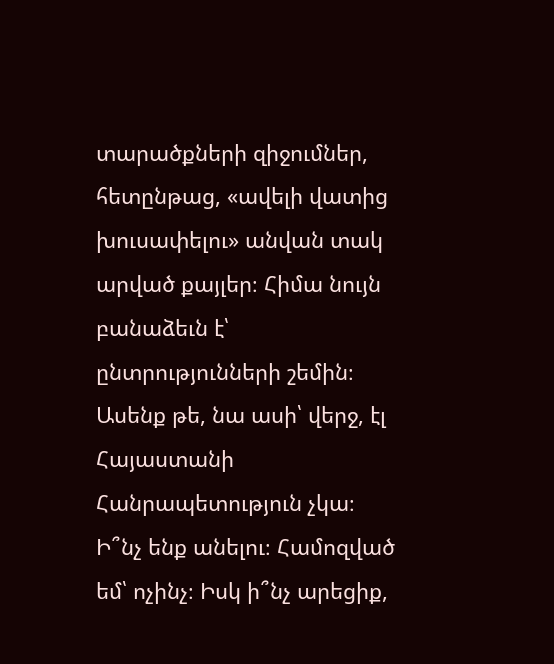տարածքների զիջումներ, հետընթաց, «ավելի վատից խուսափելու» անվան տակ արված քայլեր։ Հիմա նույն բանաձեւն է՝ ընտրությունների շեմին։ Ասենք թե, նա ասի՝ վերջ, էլ Հայաստանի Հանրապետություն չկա։ Ի՞նչ ենք անելու։ Համոզված եմ՝ ոչինչ։ Իսկ ի՞նչ արեցիք,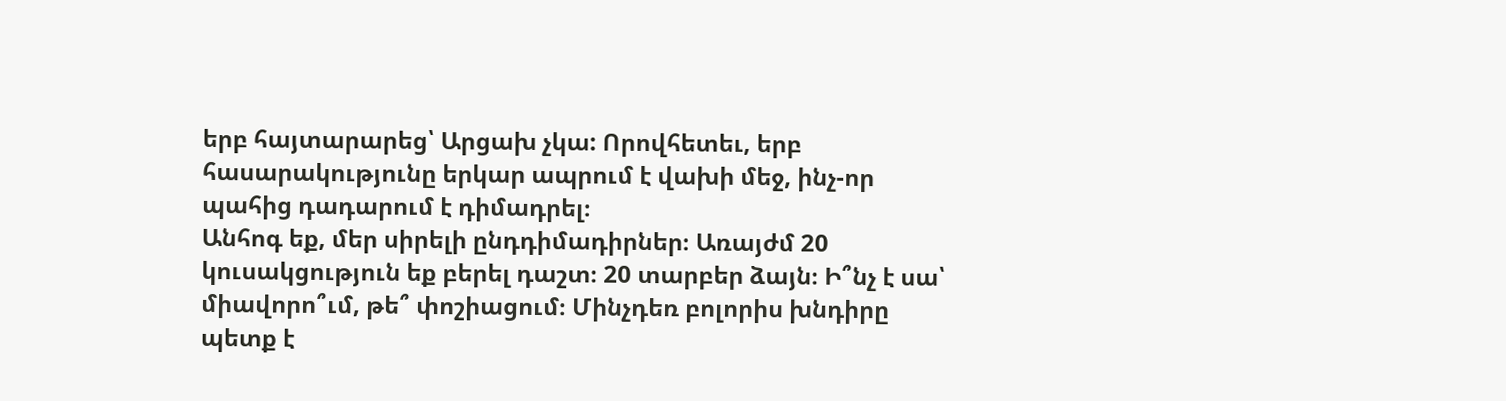երբ հայտարարեց՝ Արցախ չկա: Որովհետեւ, երբ հասարակությունը երկար ապրում է վախի մեջ, ինչ-որ պահից դադարում է դիմադրել։
Անհոգ եք, մեր սիրելի ընդդիմադիրներ։ Առայժմ 20 կուսակցություն եք բերել դաշտ։ 20 տարբեր ձայն։ Ի՞նչ է սա՝ միավորո՞ւմ, թե՞ փոշիացում։ Մինչդեռ բոլորիս խնդիրը պետք է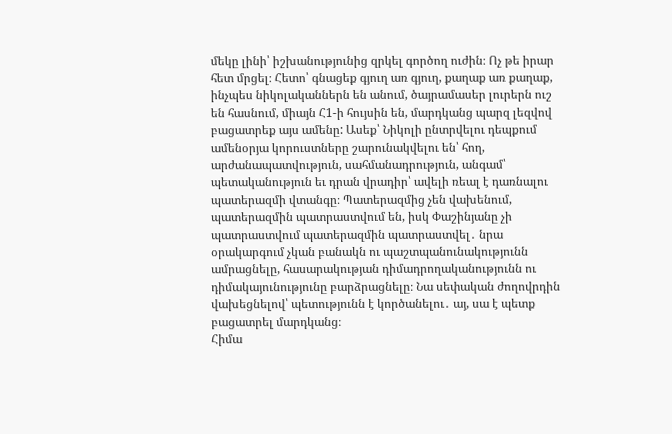մեկը լինի՝ իշխանությունից զրկել գործող ուժին։ Ոչ թե իրար հետ մրցել։ Հետո՝ գնացեք գյուղ առ գյուղ, քաղաք առ քաղաք, ինչպես նիկոլականներն են անում, ծայրամասեր լուրերն ուշ են հասնում, միայն Հ1-ի հույսին են, մարդկանց պարզ լեզվով բացատրեք այս ամենը: Ասեք՝ Նիկոլի ընտրվելու դեպքում ամենօրյա կորուստները շարունակվելու են՝ հող, արժանապատվություն, սահմանադրություն, անգամ՝ պետականություն եւ դրան վրադիր՝ ավելի ռեալ է դառնալու պատերազմի վտանգը։ Պատերազմից չեն վախենում, պատերազմին պատրաստվում են, իսկ Փաշինյանը չի պատրաստվում պատերազմին պատրաստվել․ նրա օրակարգում չկան բանակն ու պաշտպանունակությունն ամրացնելը, հասարակության դիմադրողականությունն ու դիմակայունությունը բարձրացնելը։ Նա սեփական ժողովրդին վախեցնելով՝ պետությունն է կործանելու․ այ, սա է պետք բացատրել մարդկանց։
Հիմա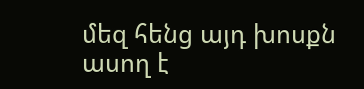մեզ հենց այդ խոսքն ասող է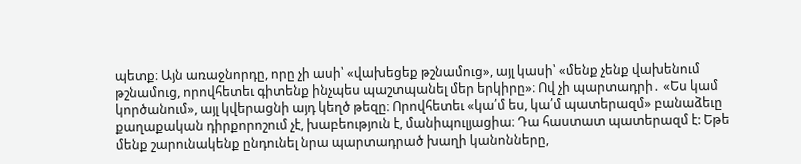պետք։ Այն առաջնորդը, որը չի ասի՝ «վախեցեք թշնամուց», այլ կասի՝ «մենք չենք վախենում թշնամուց, որովհետեւ գիտենք ինչպես պաշտպանել մեր երկիրը»։ Ով չի պարտադրի․ «Ես կամ կործանում», այլ կվերացնի այդ կեղծ թեզը։ Որովհետեւ «կա՛մ ես, կա՛մ պատերազմ» բանաձեւը քաղաքական դիրքորոշում չէ, խաբեություն է, մանիպուլյացիա։ Դա հաստատ պատերազմ է: Եթե մենք շարունակենք ընդունել նրա պարտադրած խաղի կանոնները,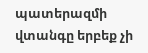պատերազմի վտանգը երբեք չի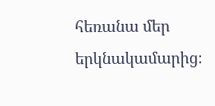հեռանա մեր երկնակամարից։